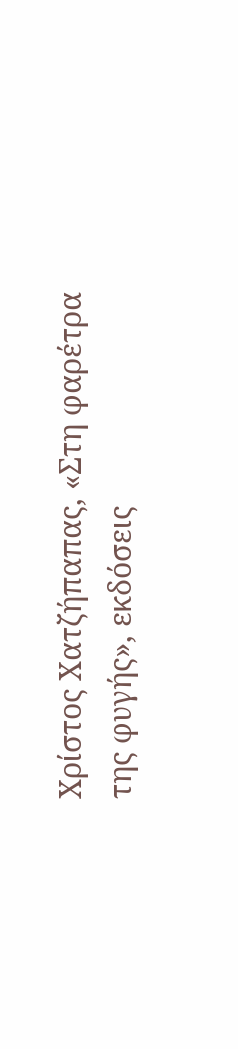Χρίστος Χατζήπαπας, «Στη φαρέτρα της φυγής», εκδόσεις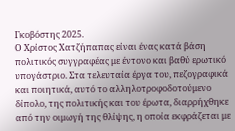Γκοβόστης 2025.
Ο Χρίστος Χατζήπαπας είναι ένας κατά βάση πολιτικός συγγραφέας με έντονο και βαθύ ερωτικό υπογάστριο. Στα τελευταία έργα του, πεζογραφικά και ποιητικά, αυτό το αλληλοτροφοδοτούμενο δίπολο, της πολιτικής και του έρωτα, διαρρήχθηκε από την οιμωγή της θλίψης, η οποία εκφράζεται με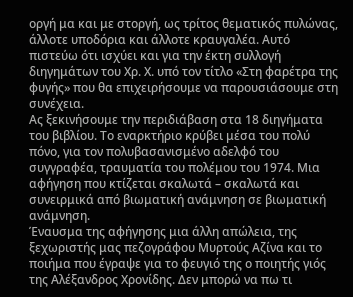οργή μα και με στοργή, ως τρίτος θεματικός πυλώνας, άλλοτε υποδόρια και άλλοτε κραυγαλέα. Αυτό πιστεύω ότι ισχύει και για την έκτη συλλογή διηγημάτων του Χρ. Χ. υπό τον τίτλο «Στη φαρέτρα της φυγής» που θα επιχειρήσουμε να παρουσιάσουμε στη συνέχεια.
Ας ξεκινήσουμε την περιδιάβαση στα 18 διηγήματα του βιβλίου. Το εναρκτήριο κρύβει μέσα του πολύ πόνο, για τον πολυβασανισμένο αδελφό του συγγραφέα, τραυματία του πολέμου του 1974. Μια αφήγηση που κτίζεται σκαλωτά – σκαλωτά και συνειρμικά από βιωματική ανάμνηση σε βιωματική ανάμνηση.
Έναυσμα της αφήγησης μια άλλη απώλεια, της ξεχωριστής μας πεζογράφου Μυρτούς Αζίνα και το ποιήμα που έγραψε για το φευγιό της ο ποιητής γιός της Αλέξανδρος Χρονίδης. Δεν μπορώ να πω τι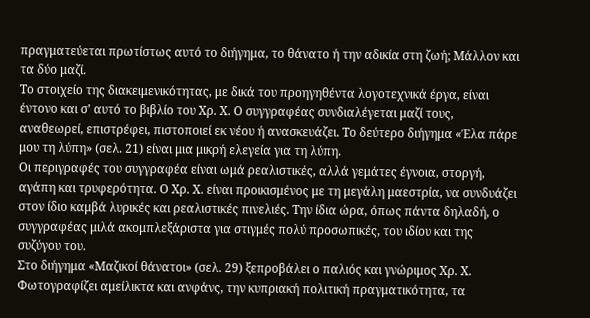πραγματεύεται πρωτίστως αυτό το διήγημα, το θάνατο ή την αδικία στη ζωή; Μάλλον και τα δύο μαζί.
Το στοιχείο της διακειμενικότητας, με δικά του προηγηθέντα λογοτεχνικά έργα, είναι έντονο και σ’ αυτό το βιβλίο του Χρ. Χ. Ο συγγραφέας συνδιαλέγεται μαζί τους, αναθεωρεί, επιστρέφει, πιστοποιεί εκ νέου ή ανασκευάζει. Το δεύτερο διήγημα «Έλα πάρε μου τη λύπη» (σελ. 21) είναι μια μικρή ελεγεία για τη λύπη.
Οι περιγραφές του συγγραφέα είναι ωμά ρεαλιστικές, αλλά γεμάτες έγνοια, στοργή, αγάπη και τρυφερότητα. Ο Χρ. Χ. είναι προικισμένος με τη μεγάλη μαεστρία, να συνδυάζει στον ίδιο καμβά λυρικές και ρεαλιστικές πινελιές. Την ίδια ώρα, όπως πάντα δηλαδή, ο συγγραφέας μιλά ακομπλεξάριστα για στιγμές πολύ προσωπικές, του ιδίου και της συζύγου του.
Στο διήγημα «Μαζικοί θάνατοι» (σελ. 29) ξεπροβάλει ο παλιός και γνώριμος Χρ. Χ. Φωτογραφίζει αμείλικτα και ανφάνς, την κυπριακή πολιτική πραγματικότητα, τα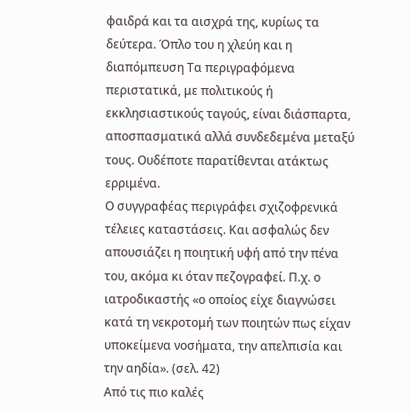φαιδρά και τα αισχρά της, κυρίως τα δεύτερα. Όπλο του η χλεύη και η διαπόμπευση Τα περιγραφόμενα περιστατικά, με πολιτικούς ή εκκλησιαστικούς ταγούς, είναι διάσπαρτα, αποσπασματικά αλλά συνδεδεμένα μεταξύ τους. Ουδέποτε παρατίθενται ατάκτως ερριμένα.
Ο συγγραφέας περιγράφει σχιζοφρενικά τέλειες καταστάσεις. Και ασφαλώς δεν απουσιάζει η ποιητική υφή από την πένα του, ακόμα κι όταν πεζογραφεί. Π.χ. ο ιατροδικαστής «ο οποίος είχε διαγνώσει κατά τη νεκροτομή των ποιητών πως είχαν υποκείμενα νοσήματα, την απελπισία και την αηδία». (σελ. 42)
Από τις πιο καλές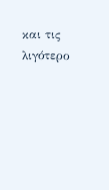και τις λιγότερο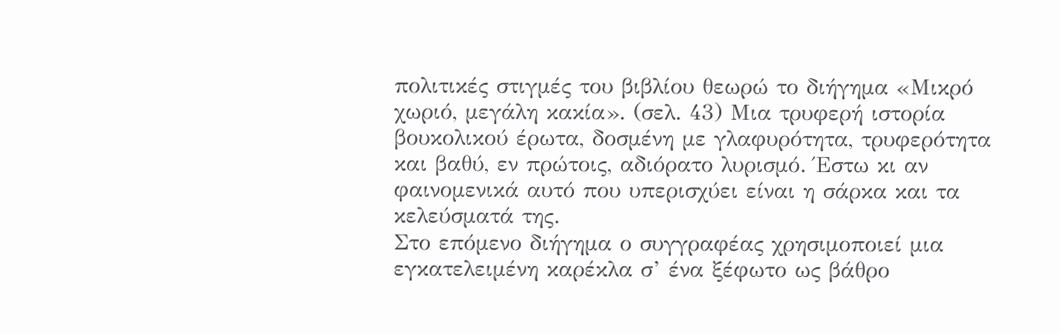πολιτικές στιγμές του βιβλίου θεωρώ το διήγημα «Μικρό χωριό, μεγάλη κακία». (σελ. 43) Μια τρυφερή ιστορία βουκολικού έρωτα, δοσμένη με γλαφυρότητα, τρυφερότητα και βαθύ, εν πρώτοις, αδιόρατο λυρισμό. Έστω κι αν φαινομενικά αυτό που υπερισχύει είναι η σάρκα και τα κελεύσματά της.
Στο επόμενο διήγημα ο συγγραφέας χρησιμοποιεί μια εγκατελειμένη καρέκλα σ’ ένα ξέφωτο ως βάθρο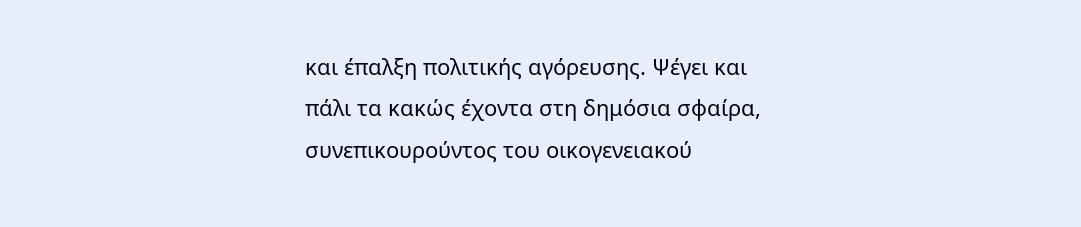και έπαλξη πολιτικής αγόρευσης. Ψέγει και πάλι τα κακώς έχοντα στη δημόσια σφαίρα, συνεπικουρούντος του οικογενειακού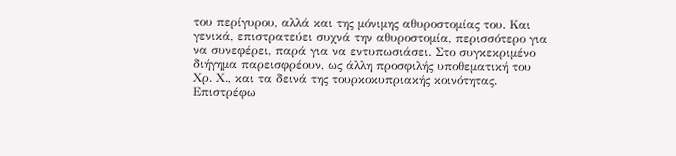του περίγυρου, αλλά και της μόνιμης αθυροστομίας του. Και γενικά, επιστρατεύει συχνά την αθυροστομία, περισσότερο για να συνεφέρει, παρά για να εντυπωσιάσει. Στο συγκεκριμένο διήγημα παρεισφρέουν, ως άλλη προσφιλής υποθεματική του Χρ. Χ., και τα δεινά της τουρκοκυπριακής κοινότητας.
Επιστρέφω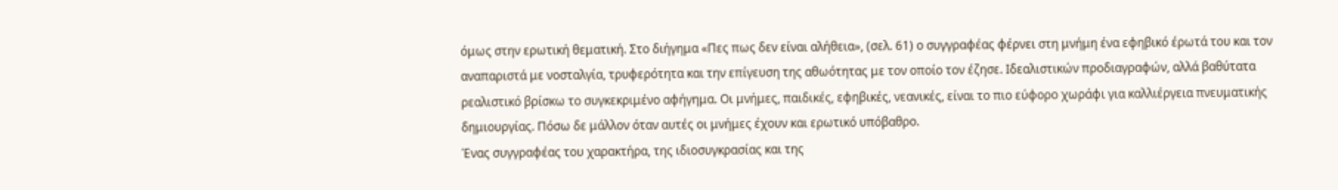όμως στην ερωτική θεματική. Στο διήγημα «Πες πως δεν είναι αλήθεια», (σελ. 61) ο συγγραφέας φέρνει στη μνήμη ένα εφηβικό έρωτά του και τον αναπαριστά με νοσταλγία, τρυφερότητα και την επίγευση της αθωότητας με τον οποίο τον έζησε. Ιδεαλιστικών προδιαγραφών, αλλά βαθύτατα ρεαλιστικό βρίσκω το συγκεκριμένο αφήγημα. Οι μνήμες, παιδικές, εφηβικές, νεανικές, είναι το πιο εύφορο χωράφι για καλλιέργεια πνευματικής δημιουργίας. Πόσω δε μάλλον όταν αυτές οι μνήμες έχουν και ερωτικό υπόβαθρο.
Ένας συγγραφέας του χαρακτήρα, της ιδιοσυγκρασίας και της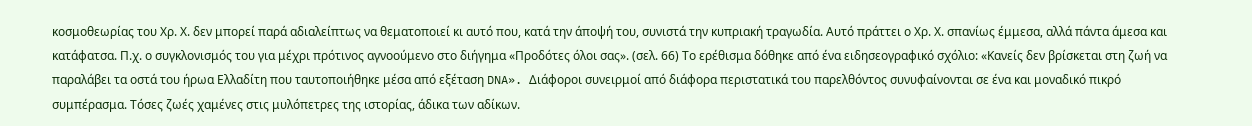κοσμοθεωρίας του Χρ. Χ. δεν μπορεί παρά αδιαλείπτως να θεματοποιεί κι αυτό που, κατά την άποψή του, συνιστά την κυπριακή τραγωδία. Αυτό πράττει ο Χρ. Χ. σπανίως έμμεσα, αλλά πάντα άμεσα και κατάφατσα. Π.χ. ο συγκλονισμός του για μέχρι πρότινος αγνοούμενο στο διήγημα «Προδότες όλοι σας». (σελ. 66) Το ερέθισμα δόθηκε από ένα ειδησεογραφικό σχόλιo: «Κανείς δεν βρίσκεται στη ζωή να παραλάβει τα οστά του ήρωα Ελλαδίτη που ταυτοποιήθηκε μέσα από εξέταση DNA». Διάφοροι συνειρμοί από διάφορα περιστατικά του παρελθόντος συνυφαίνονται σε ένα και μοναδικό πικρό συμπέρασμα. Τόσες ζωές χαμένες στις μυλόπετρες της ιστορίας, άδικα των αδίκων.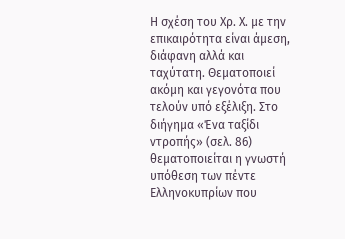Η σχέση του Χρ. Χ. με την επικαιρότητα είναι άμεση, διάφανη αλλά και ταχύτατη. Θεματοποιεί ακόμη και γεγονότα που τελούν υπό εξέλιξη. Στο διήγημα «Ένα ταξίδι ντροπής» (σελ. 86) θεματοποιείται η γνωστή υπόθεση των πέντε Ελληνοκυπρίων που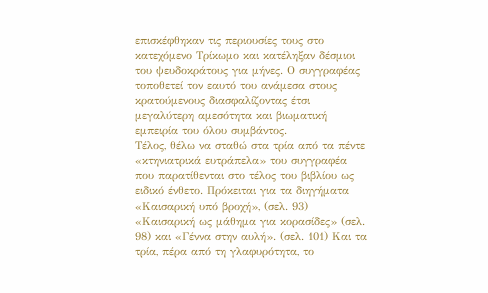επισκέφθηκαν τις περιουσίες τους στο κατεχόμενο Τρίκωμο και κατέληξαν δέσμιοι του ψευδοκράτους για μήνες. Ο συγγραφέας τοποθετεί τον εαυτό του ανάμεσα στους κρατούμενους διασφαλίζοντας έτσι μεγαλύτερη αμεσότητα και βιωματική εμπειρία του όλου συμβάντος.
Τέλος, θέλω να σταθώ στα τρία από τα πέντε «κτηνιατρικά ευτράπελα» του συγγραφέα που παρατίθενται στο τέλος του βιβλίου ως ειδικό ένθετο. Πρόκειται για τα διηγήματα «Καισαρική υπό βροχή», (σελ. 93) «Καισαρική ως μάθημα για κορασίδες» (σελ. 98) και «Γέννα στην αυλή». (σελ. 101) Και τα τρία, πέρα από τη γλαφυρότητα, το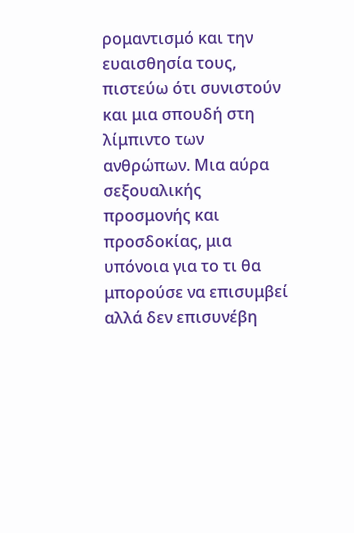ρομαντισμό και την ευαισθησία τους, πιστεύω ότι συνιστούν και μια σπουδή στη λίμπιντο των ανθρώπων. Μια αύρα σεξουαλικής προσμονής και προσδοκίας, μια υπόνοια για το τι θα μπορούσε να επισυμβεί αλλά δεν επισυνέβη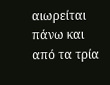αιωρείται πάνω και από τα τρία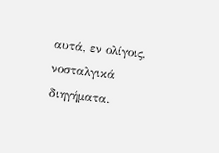αυτά, εν ολίγοις, νοσταλγικά διηγήματα.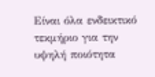Είναι όλα ενδεικτικό τεκμήριο για την υψηλή ποιότητα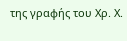της γραφής του Χρ. Χ.